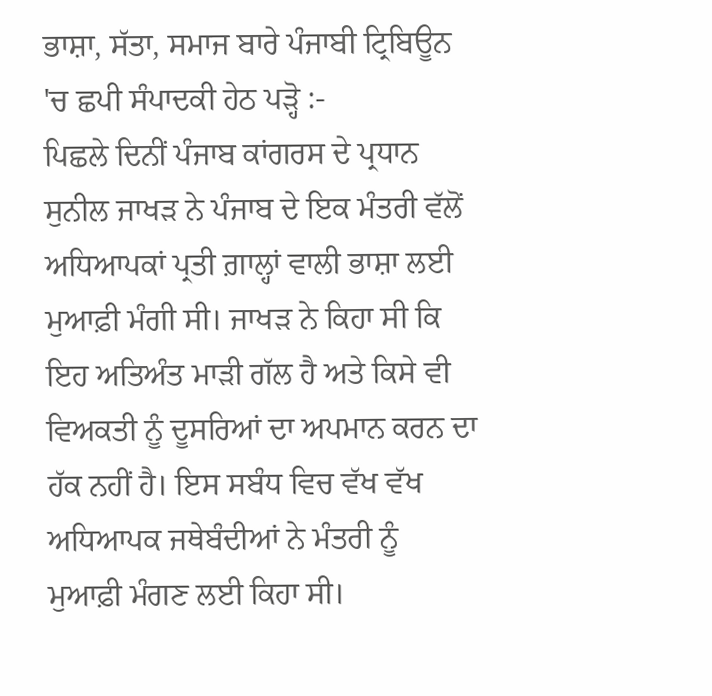ਭਾਸ਼ਾ, ਸੱਤਾ, ਸਮਾਜ ਬਾਰੇ ਪੰਜਾਬੀ ਟ੍ਰਿਬਿਊਨ 'ਚ ਛਪੀ ਸੰਪਾਦਕੀ ਹੇਠ ਪੜ੍ਹੋ :-
ਪਿਛਲੇ ਦਿਨੀਂ ਪੰਜਾਬ ਕਾਂਗਰਸ ਦੇ ਪ੍ਰਧਾਨ ਸੁਨੀਲ ਜਾਖੜ ਨੇ ਪੰਜਾਬ ਦੇ ਇਕ ਮੰਤਰੀ ਵੱਲੋਂ ਅਧਿਆਪਕਾਂ ਪ੍ਰਤੀ ਗ਼ਾਲ੍ਹਾਂ ਵਾਲੀ ਭਾਸ਼ਾ ਲਈ ਮੁਆਫ਼ੀ ਮੰਗੀ ਸੀ। ਜਾਖੜ ਨੇ ਕਿਹਾ ਸੀ ਕਿ ਇਹ ਅਤਿਅੰਤ ਮਾੜੀ ਗੱਲ ਹੈ ਅਤੇ ਕਿਸੇ ਵੀ ਵਿਅਕਤੀ ਨੂੰ ਦੂਸਰਿਆਂ ਦਾ ਅਪਮਾਨ ਕਰਨ ਦਾ ਹੱਕ ਨਹੀਂ ਹੈ। ਇਸ ਸਬੰਧ ਵਿਚ ਵੱਖ ਵੱਖ ਅਧਿਆਪਕ ਜਥੇਬੰਦੀਆਂ ਨੇ ਮੰਤਰੀ ਨੂੰ ਮੁਆਫ਼ੀ ਮੰਗਣ ਲਈ ਕਿਹਾ ਸੀ।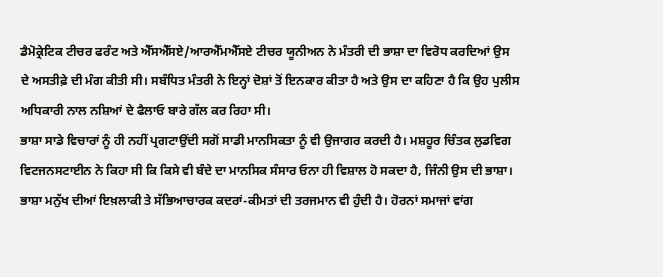ਡੈਮੋਕ੍ਰੇਟਿਕ ਟੀਚਰ ਫਰੰਟ ਅਤੇ ਐੱਸਐੱਸਏ/ਆਰਐੱਮਐੱਸਏ ਟੀਚਰ ਯੂਨੀਅਨ ਨੇ ਮੰਤਰੀ ਦੀ ਭਾਸ਼ਾ ਦਾ ਵਿਰੋਧ ਕਰਦਿਆਂ ਉਸ ਦੇ ਅਸਤੀਫ਼ੇ ਦੀ ਮੰਗ ਕੀਤੀ ਸੀ। ਸਬੰਧਿਤ ਮੰਤਰੀ ਨੇ ਇਨ੍ਹਾਂ ਦੋਸ਼ਾਂ ਤੋਂ ਇਨਕਾਰ ਕੀਤਾ ਹੈ ਅਤੇ ਉਸ ਦਾ ਕਹਿਣਾ ਹੈ ਕਿ ਉਹ ਪੁਲੀਸ ਅਧਿਕਾਰੀ ਨਾਲ ਨਸ਼ਿਆਂ ਦੇ ਫੈਲਾਓ ਬਾਰੇ ਗੱਲ ਕਰ ਰਿਹਾ ਸੀ।
ਭਾਸ਼ਾ ਸਾਡੇ ਵਿਚਾਰਾਂ ਨੂੰ ਹੀ ਨਹੀਂ ਪ੍ਰਗਟਾਉਂਦੀ ਸਗੋਂ ਸਾਡੀ ਮਾਨਸਿਕਤਾ ਨੂੰ ਵੀ ਉਜਾਗਰ ਕਰਦੀ ਹੈ। ਮਸ਼ਹੂਰ ਚਿੰਤਕ ਲੁਡਵਿਗ ਵਿਟਜਨਸਟਾਈਨ ਨੇ ਕਿਹਾ ਸੀ ਕਿ ਕਿਸੇ ਵੀ ਬੰਦੇ ਦਾ ਮਾਨਸਿਕ ਸੰਸਾਰ ਓਨਾ ਹੀ ਵਿਸ਼ਾਲ ਹੋ ਸਕਦਾ ਹੈ, ਜਿੰਨੀ ਉਸ ਦੀ ਭਾਸ਼ਾ। ਭਾਸ਼ਾ ਮਨੁੱਖ ਦੀਆਂ ਇਖ਼ਲਾਕੀ ਤੇ ਸੱਭਿਆਚਾਰਕ ਕਦਰਾਂ-ਕੀਮਤਾਂ ਦੀ ਤਰਜਮਾਨ ਵੀ ਹੁੰਦੀ ਹੈ। ਹੋਰਨਾਂ ਸਮਾਜਾਂ ਵਾਂਗ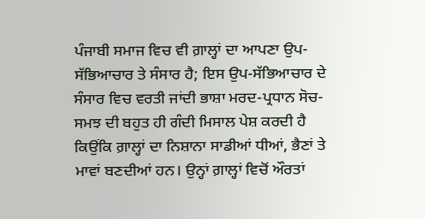ਪੰਜਾਬੀ ਸਮਾਜ ਵਿਚ ਵੀ ਗ਼ਾਲ੍ਹਾਂ ਦਾ ਆਪਣਾ ਉਪ-ਸੱਭਿਆਚਾਰ ਤੇ ਸੰਸਾਰ ਹੈ; ਇਸ ਉਪ-ਸੱਭਿਆਚਾਰ ਦੇ ਸੰਸਾਰ ਵਿਚ ਵਰਤੀ ਜਾਂਦੀ ਭਾਸ਼ਾ ਮਰਦ-ਪ੍ਰਧਾਨ ਸੋਚ-ਸਮਝ ਦੀ ਬਹੁਤ ਹੀ ਗੰਦੀ ਮਿਸਾਲ ਪੇਸ਼ ਕਰਦੀ ਹੈ ਕਿਉਂਕਿ ਗ਼ਾਲ੍ਹਾਂ ਦਾ ਨਿਸ਼ਾਨਾ ਸਾਡੀਆਂ ਧੀਆਂ, ਭੈਣਾਂ ਤੇ ਮਾਵਾਂ ਬਣਦੀਆਂ ਹਨ। ਉਨ੍ਹਾਂ ਗ਼ਾਲ੍ਹਾਂ ਵਿਚੋਂ ਔਰਤਾਂ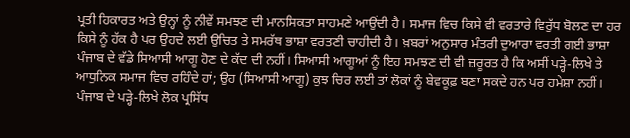ਪ੍ਰਤੀ ਹਿਕਾਰਤ ਅਤੇ ਉਨ੍ਹਾਂ ਨੂੰ ਨੀਵੇਂ ਸਮਝਣ ਦੀ ਮਾਨਸਿਕਤਾ ਸਾਹਮਣੇ ਆਉਂਦੀ ਹੈ। ਸਮਾਜ ਵਿਚ ਕਿਸੇ ਵੀ ਵਰਤਾਰੇ ਵਿਰੁੱਧ ਬੋਲਣ ਦਾ ਹਰ ਕਿਸੇ ਨੂੰ ਹੱਕ ਹੈ ਪਰ ਉਹਦੇ ਲਈ ਉਚਿਤ ਤੇ ਸਮਰੱਥ ਭਾਸ਼ਾ ਵਰਤਣੀ ਚਾਹੀਦੀ ਹੈ। ਖ਼ਬਰਾਂ ਅਨੁਸਾਰ ਮੰਤਰੀ ਦੁਆਰਾ ਵਰਤੀ ਗਈ ਭਾਸ਼ਾ ਪੰਜਾਬ ਦੇ ਵੱਡੇ ਸਿਆਸੀ ਆਗੂ ਹੋਣ ਦੇ ਕੱਦ ਦੀ ਨਹੀਂ। ਸਿਆਸੀ ਆਗੂਆਂ ਨੂੰ ਇਹ ਸਮਝਣ ਦੀ ਵੀ ਜ਼ਰੂਰਤ ਹੈ ਕਿ ਅਸੀਂ ਪੜ੍ਹੇ-ਲਿਖੇ ਤੇ ਆਧੁਨਿਕ ਸਮਾਜ ਵਿਚ ਰਹਿੰਦੇ ਹਾਂ; ਉਹ (ਸਿਆਸੀ ਆਗੂ) ਕੁਝ ਚਿਰ ਲਈ ਤਾਂ ਲੋਕਾਂ ਨੂੰ ਬੇਵਕੂਫ਼ ਬਣਾ ਸਕਦੇ ਹਨ ਪਰ ਹਮੇਸ਼ਾ ਨਹੀਂ। ਪੰਜਾਬ ਦੇ ਪੜ੍ਹੇ-ਲਿਖੇ ਲੋਕ ਪ੍ਰਸਿੱਧ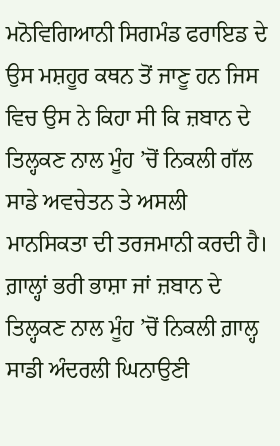ਮਨੋਵਿਗਿਆਨੀ ਸਿਗਮੰਡ ਫਰਾਇਡ ਦੇ ਉਸ ਮਸ਼ਹੂਰ ਕਥਨ ਤੋਂ ਜਾਣੂ ਹਨ ਜਿਸ ਵਿਚ ਉਸ ਨੇ ਕਿਹਾ ਸੀ ਕਿ ਜ਼ਬਾਨ ਦੇ ਤਿਲ੍ਹਕਣ ਨਾਲ ਮੂੰਹ ’ਚੋਂ ਨਿਕਲੀ ਗੱਲ ਸਾਡੇ ਅਵਚੇਤਨ ਤੇ ਅਸਲੀ ਮਾਨਸਿਕਤਾ ਦੀ ਤਰਜਮਾਨੀ ਕਰਦੀ ਹੈ। ਗ਼ਾਲ੍ਹਾਂ ਭਰੀ ਭਾਸ਼ਾ ਜਾਂ ਜ਼ਬਾਨ ਦੇ ਤਿਲ੍ਹਕਣ ਨਾਲ ਮੂੰਹ ’ਚੋਂ ਨਿਕਲੀ ਗ਼ਾਲ੍ਹ ਸਾਡੀ ਅੰਦਰਲੀ ਘਿਨਾਉਣੀ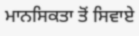ਮਾਨਸਿਕਤਾ ਤੋਂ ਸਿਵਾਏ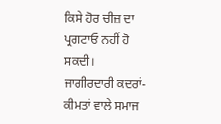ਕਿਸੇ ਹੋਰ ਚੀਜ਼ ਦਾ ਪ੍ਰਗਟਾਓ ਨਹੀਂ ਹੋ ਸਕਦੀ।
ਜਾਗੀਰਦਾਰੀ ਕਦਰਾਂ-ਕੀਮਤਾਂ ਵਾਲੇ ਸਮਾਜ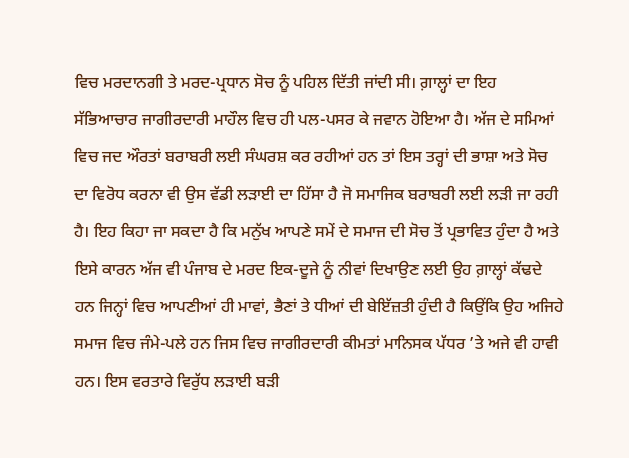ਵਿਚ ਮਰਦਾਨਗੀ ਤੇ ਮਰਦ-ਪ੍ਰਧਾਨ ਸੋਚ ਨੂੰ ਪਹਿਲ ਦਿੱਤੀ ਜਾਂਦੀ ਸੀ। ਗ਼ਾਲ੍ਹਾਂ ਦਾ ਇਹ ਸੱਭਿਆਚਾਰ ਜਾਗੀਰਦਾਰੀ ਮਾਹੌਲ ਵਿਚ ਹੀ ਪਲ-ਪਸਰ ਕੇ ਜਵਾਨ ਹੋਇਆ ਹੈ। ਅੱਜ ਦੇ ਸਮਿਆਂ ਵਿਚ ਜਦ ਔਰਤਾਂ ਬਰਾਬਰੀ ਲਈ ਸੰਘਰਸ਼ ਕਰ ਰਹੀਆਂ ਹਨ ਤਾਂ ਇਸ ਤਰ੍ਹਾਂ ਦੀ ਭਾਸ਼ਾ ਅਤੇ ਸੋਚ ਦਾ ਵਿਰੋਧ ਕਰਨਾ ਵੀ ਉਸ ਵੱਡੀ ਲੜਾਈ ਦਾ ਹਿੱਸਾ ਹੈ ਜੋ ਸਮਾਜਿਕ ਬਰਾਬਰੀ ਲਈ ਲੜੀ ਜਾ ਰਹੀ ਹੈ। ਇਹ ਕਿਹਾ ਜਾ ਸਕਦਾ ਹੈ ਕਿ ਮਨੁੱਖ ਆਪਣੇ ਸਮੇਂ ਦੇ ਸਮਾਜ ਦੀ ਸੋਚ ਤੋਂ ਪ੍ਰਭਾਵਿਤ ਹੁੰਦਾ ਹੈ ਅਤੇ ਇਸੇ ਕਾਰਨ ਅੱਜ ਵੀ ਪੰਜਾਬ ਦੇ ਮਰਦ ਇਕ-ਦੂਜੇ ਨੂੰ ਨੀਵਾਂ ਦਿਖਾਉਣ ਲਈ ਉਹ ਗ਼ਾਲ੍ਹਾਂ ਕੱਢਦੇ ਹਨ ਜਿਨ੍ਹਾਂ ਵਿਚ ਆਪਣੀਆਂ ਹੀ ਮਾਵਾਂ, ਭੈਣਾਂ ਤੇ ਧੀਆਂ ਦੀ ਬੇਇੱਜ਼ਤੀ ਹੁੰਦੀ ਹੈ ਕਿਉਂਕਿ ਉਹ ਅਜਿਹੇ ਸਮਾਜ ਵਿਚ ਜੰਮੇ-ਪਲੇ ਹਨ ਜਿਸ ਵਿਚ ਜਾਗੀਰਦਾਰੀ ਕੀਮਤਾਂ ਮਾਨਿਸਕ ਪੱਧਰ ’ਤੇ ਅਜੇ ਵੀ ਹਾਵੀ ਹਨ। ਇਸ ਵਰਤਾਰੇ ਵਿਰੁੱਧ ਲੜਾਈ ਬੜੀ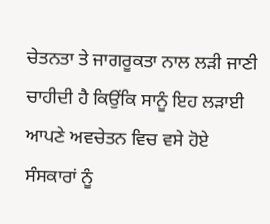ਚੇਤਨਤਾ ਤੇ ਜਾਗਰੂਕਤਾ ਨਾਲ ਲੜੀ ਜਾਣੀ ਚਾਹੀਦੀ ਹੈ ਕਿਉਂਕਿ ਸਾਨੂੰ ਇਹ ਲੜਾਈ ਆਪਣੇ ਅਵਚੇਤਨ ਵਿਚ ਵਸੇ ਹੋਏ ਸੰਸਕਾਰਾਂ ਨੂੰ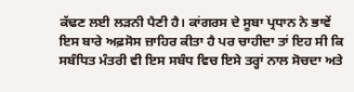ਕੱਢਣ ਲਈ ਲੜਨੀ ਪੈਣੀ ਹੈ। ਕਾਂਗਰਸ ਦੇ ਸੂਬਾ ਪ੍ਰਧਾਨ ਨੇ ਭਾਵੇਂ ਇਸ ਬਾਰੇ ਅਫ਼ਸੋਸ ਜ਼ਾਹਿਰ ਕੀਤਾ ਹੈ ਪਰ ਚਾਹੀਦਾ ਤਾਂ ਇਹ ਸੀ ਕਿ ਸਬੰਧਿਤ ਮੰਤਰੀ ਵੀ ਇਸ ਸਬੰਧ ਵਿਚ ਇਸੇ ਤਰ੍ਹਾਂ ਨਾਲ ਸੋਚਦਾ ਅਤੇ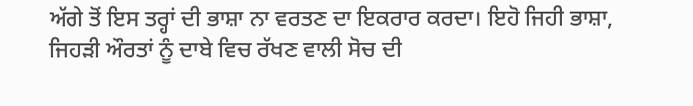ਅੱਗੇ ਤੋਂ ਇਸ ਤਰ੍ਹਾਂ ਦੀ ਭਾਸ਼ਾ ਨਾ ਵਰਤਣ ਦਾ ਇਕਰਾਰ ਕਰਦਾ। ਇਹੋ ਜਿਹੀ ਭਾਸ਼ਾ, ਜਿਹੜੀ ਔਰਤਾਂ ਨੂੰ ਦਾਬੇ ਵਿਚ ਰੱਖਣ ਵਾਲੀ ਸੋਚ ਦੀ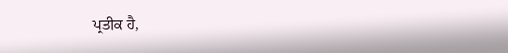ਪ੍ਰਤੀਕ ਹੈ,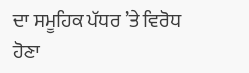ਦਾ ਸਮੂਹਿਕ ਪੱਧਰ ’ਤੇ ਵਿਰੋਧ ਹੋਣਾ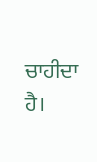ਚਾਹੀਦਾ ਹੈ।